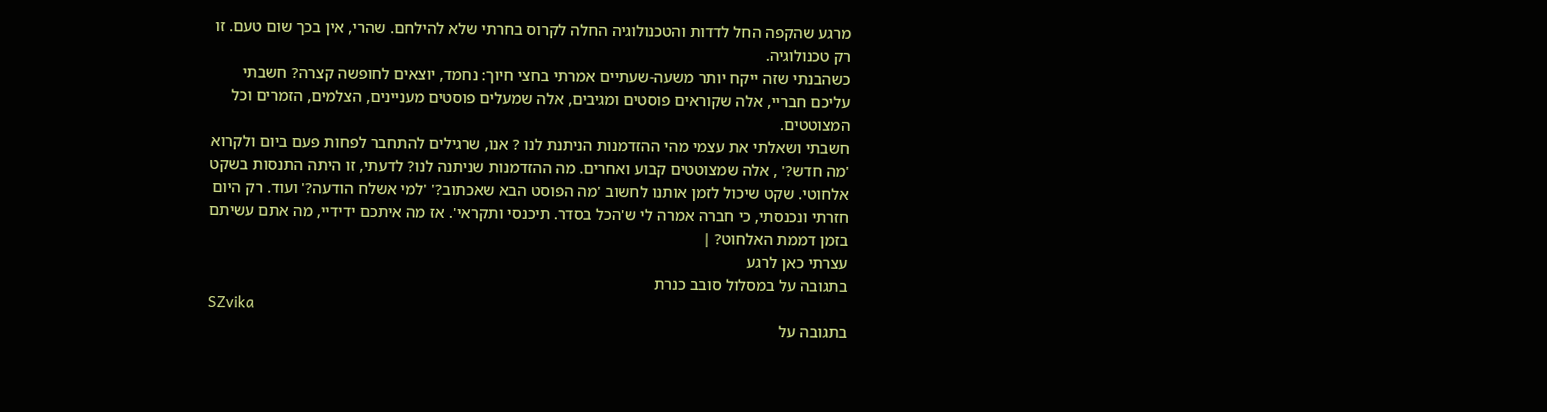מרגע שהקפה החל לדדות והטכנולוגיה החלה לקרוס בחרתי שלא להילחם. שהרי, אין בכך שום טעם. זו רק טכנולוגיה.
כשהבנתי שזה ייקח יותר משעה-שעתיים אמרתי בחצי חיוך: נחמד, יוצאים לחופשה קצרה? חשבתי עליכם חבריי, אלה שקוראים פוסטים ומגיבים, אלה שמעלים פוסטים מעניינים, הצלמים, הזמרים וכל המצוטטים.
חשבתי ושאלתי את עצמי מהי ההזדמנות הניתנת לנו ? אנו, שרגילים להתחבר לפחות פעם ביום ולקרוא 'מה חדש?' , אלה שמצוטטים קבוע ואחרים. מה ההזדמנות שניתנה לנו? לדעתי, זו היתה התנסות בשקט אלחוטי. שקט שיכול לזמן אותנו לחשוב 'מה הפוסט הבא שאכתוב?' 'למי אשלח הודעה?' ועוד. רק היום חזרתי ונכנסתי, כי חברה אמרה לי ש'הכל בסדר. תיכנסי ותקראי'. אז מה איתכם ידידיי, מה אתם עשיתם בזמן דממת האלחוט? |
עצרתי כאן לרגע
בתגובה על במסלול סובב כנרת
SZvika
בתגובה על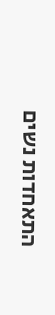התאחדות נשים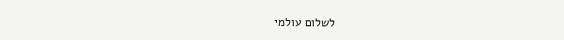לשלום עולמי